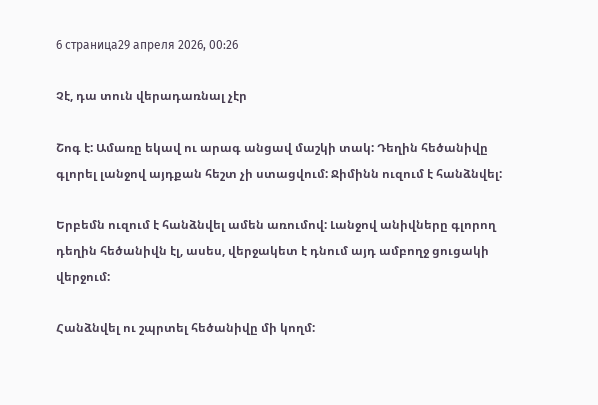6 страница29 апреля 2026, 00:26

Չէ, դա տուն վերադառնալ չէր

Շոգ է: Ամառը եկավ ու արագ անցավ մաշկի տակ: Դեղին հեծանիվը գլորել լանջով այդքան հեշտ չի ստացվում: Ջիմինն ուզում է հանձնվել:

Երբեմն ուզում է հանձնվել ամեն առումով: Լանջով անիվները գլորող դեղին հեծանիվն էլ, ասես, վերջակետ է դնում այդ ամբողջ ցուցակի վերջում:

Հանձնվել ու շպրտել հեծանիվը մի կողմ: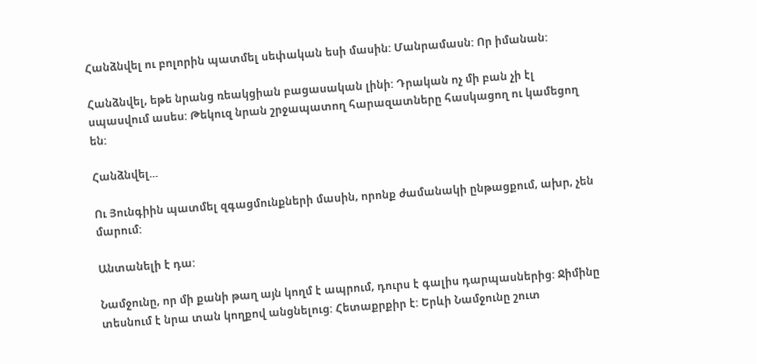Հանձնվել ու բոլորին պատմել սեփական եսի մասին: Մանրամասն: Որ իմանան:

Հանձնվել, եթե նրանց ռեակցիան բացասական լինի: Դրական ոչ մի բան չի էլ սպասվում ասես: Թեկուզ նրան շրջապատող հարազատները հասկացող ու կամեցող են:

Հանձնվել...

Ու Յունգիին պատմել զգացմունքների մասին, որոնք ժամանակի ընթացքում, ախր, չեն մարում:

Անտանելի է դա:

Նամջունը, որ մի քանի թաղ այն կողմ է ապրում, դուրս է գալիս դարպասներից: Ջիմինը տեսնում է նրա տան կողքով անցնելուց: Հետաքրքիր է: Երևի Նամջունը շուտ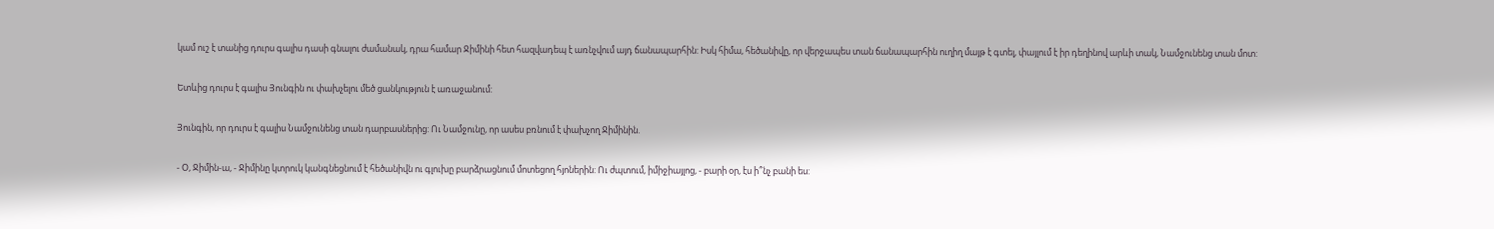կամ ուշ է տանից դուրս գալիս դասի գնալու ժամանակ, դրա համար Ջիմինի հետ հազվադեպ է առնչվում այդ ճանապարհին: Իսկ հիմա, հեծանիվը, որ վերջապես տան ճանապարհին ուղիղ մայթ է գտել, փայլում է իր դեղինով արևի տակ, Նամջունենց տան մոտ:

Ետևից դուրս է գալիս Յունգին ու փախչելու մեծ ցանկություն է առաջանում:

Յունգին, որ դուրս է գալիս Նամջունենց տան դարբասներից: Ու Նամջունը, որ ասես բռնում է փախչող Ջիմինին.

- Օ, Ջիմին-ա, - Ջիմինը կտրուկ կանգնեցնում է հեծանիվն ու գլուխը բարձրացնում մոտեցող հյոներին: Ու ժպտում, իմիջիայլոց, - բարի օր, էս ի՞նչ բանի ես: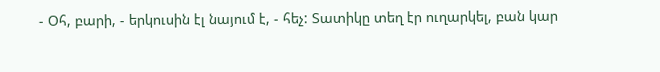- Օհ, բարի, - երկուսին էլ նայում է, - հեչ: Տատիկը տեղ էր ուղարկել, բան կար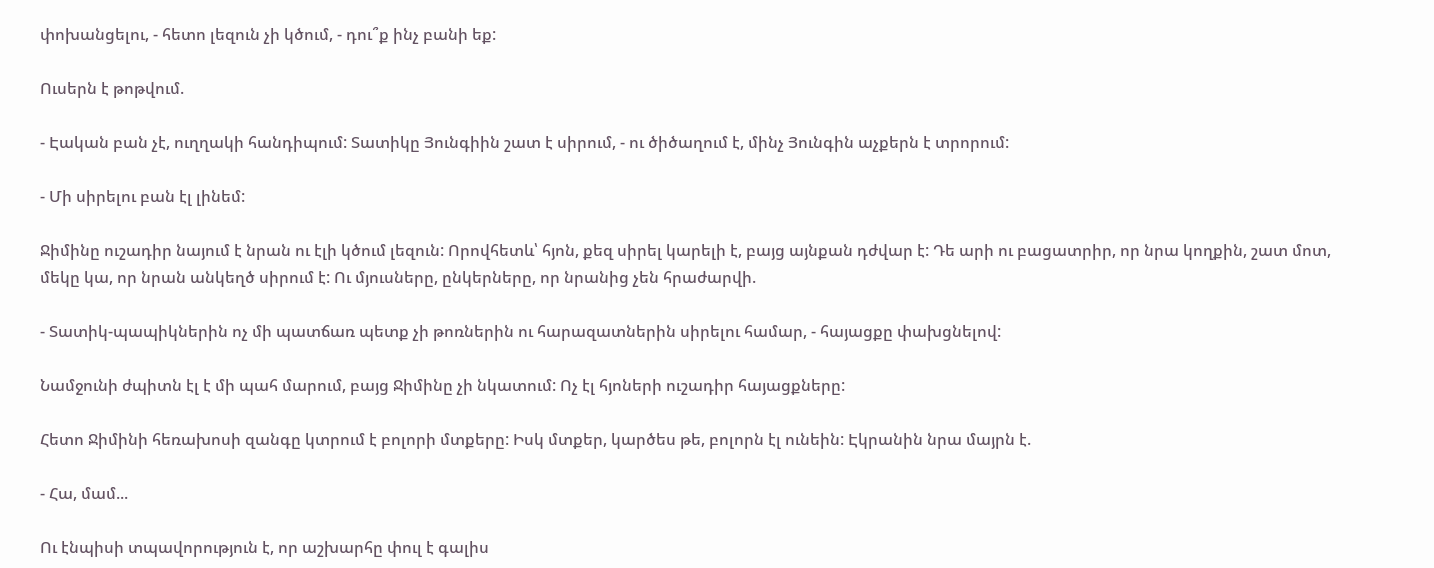փոխանցելու, - հետո լեզուն չի կծում, - դու՞ք ինչ բանի եք:

Ուսերն է թոթվում.

- Էական բան չէ, ուղղակի հանդիպում: Տատիկը Յունգիին շատ է սիրում, - ու ծիծաղում է, մինչ Յունգին աչքերն է տրորում:

- Մի սիրելու բան էլ լինեմ:

Ջիմինը ուշադիր նայում է նրան ու էլի կծում լեզուն: Որովհետև՝ հյոն, քեզ սիրել կարելի է, բայց այնքան դժվար է: Դե արի ու բացատրիր, որ նրա կողքին, շատ մոտ, մեկը կա, որ նրան անկեղծ սիրում է: Ու մյուսները, ընկերները, որ նրանից չեն հրաժարվի.

- Տատիկ-պապիկներին ոչ մի պատճառ պետք չի թոռներին ու հարազատներին սիրելու համար, - հայացքը փախցնելով:

Նամջունի ժպիտն էլ է մի պահ մարում, բայց Ջիմինը չի նկատում: Ոչ էլ հյոների ուշադիր հայացքները:

Հետո Ջիմինի հեռախոսի զանգը կտրում է բոլորի մտքերը: Իսկ մտքեր, կարծես թե, բոլորն էլ ունեին: Էկրանին նրա մայրն է.

- Հա, մամ...

Ու էնպիսի տպավորություն է, որ աշխարհը փուլ է գալիս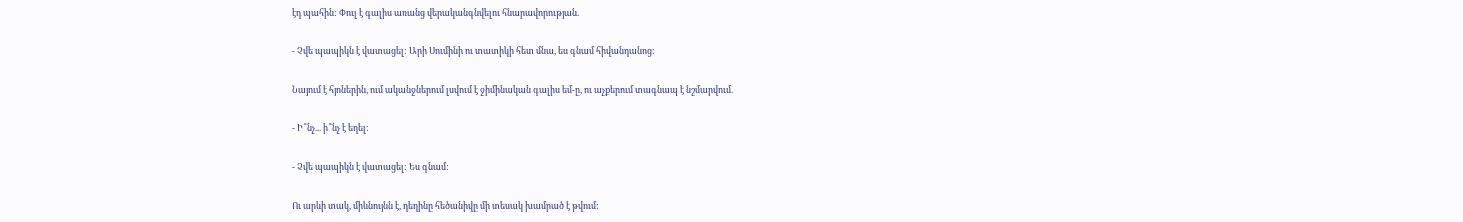էդ պահին: Փուլ է գալիս առանց վերականգնվելու հնարավորության.

- Չվե պապիկն է վատացել: Արի Սումինի ու տատիկի հետ մնա, ես գնամ հիվանդանոց:

Նայում է հյոներին, ում ականջներում լսվում է ջիմինական գալիս եմ-ը, ու աչքերում տագնապ է նշմարվում.

- Ի՞նչ... ի՞նչ է եղել:

- Չվե պապիկն է վատացել: Ես գնամ:

Ու արևի տակ, միևնույնն է, դեղինը հեծանիվը մի տեսակ խամրած է թվում: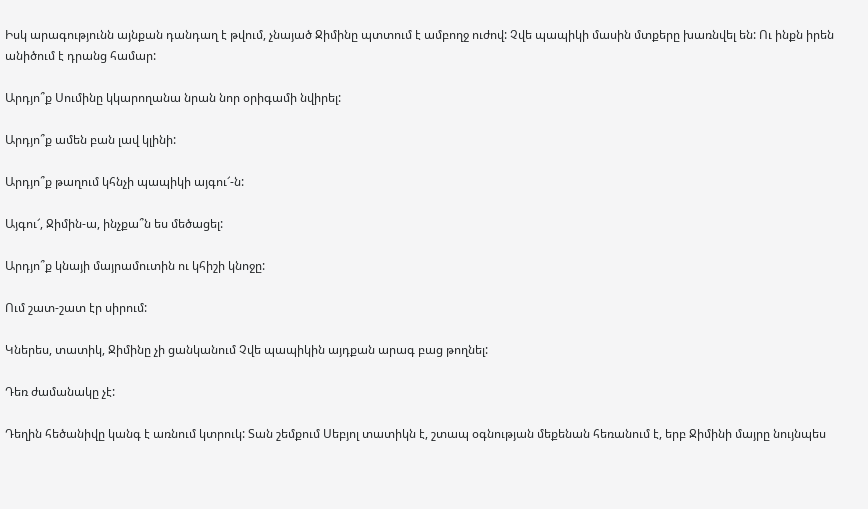Իսկ արագությունն այնքան դանդաղ է թվում, չնայած Ջիմինը պտտում է ամբողջ ուժով: Չվե պապիկի մասին մտքերը խառնվել են: Ու ինքն իրեն անիծում է դրանց համար:

Արդյո՞ք Սումինը կկարողանա նրան նոր օրիգամի նվիրել:

Արդյո՞ք ամեն բան լավ կլինի:

Արդյո՞ք թաղում կհնչի պապիկի այգու՜-ն:

Այգու՜, Ջիմին-ա, ինչքա՞ն ես մեծացել:

Արդյո՞ք կնայի մայրամուտին ու կհիշի կնոջը:

Ում շատ-շատ էր սիրում:

Կներես, տատիկ, Ջիմինը չի ցանկանում Չվե պապիկին այդքան արագ բաց թողնել:

Դեռ ժամանակը չէ:

Դեղին հեծանիվը կանգ է առնում կտրուկ: Տան շեմքում Սեբյոլ տատիկն է, շտապ օգնության մեքենան հեռանում է, երբ Ջիմինի մայրը նույնպես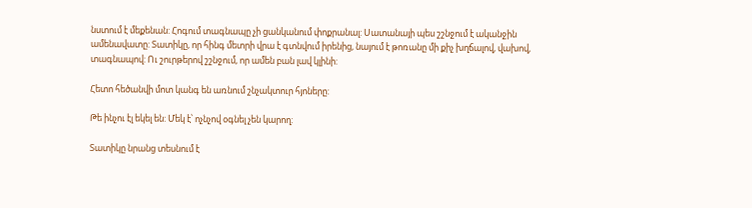նստում է մեքենան: Հոգում տագնապը չի ցանկանում փոքրանալ: Սատանայի պես շշնջում է ականջին ամենավատը: Տատիկը, որ հինգ մետրի վրա է գտնվում իրենից, նայում է թոռանը մի քիչ խղճալով, վախով, տագնապով: Ու շուրթերով շշնջում, որ ամեն բան լավ կլինի:

Հետո հեծանվի մոտ կանգ են առնում շնչակտուր հյոները:

Թե ինչու էլ եկել են: Մեկ է՝ ոչնչով օգնել չեն կարող:

Տատիկը նրանց տեսնում է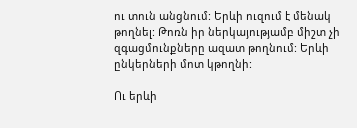ու տուն անցնում: Երևի ուզում է մենակ թողնել: Թոռն իր ներկայությամբ միշտ չի զգացմունքները ազատ թողնում: Երևի ընկերների մոտ կթողնի:

Ու երևի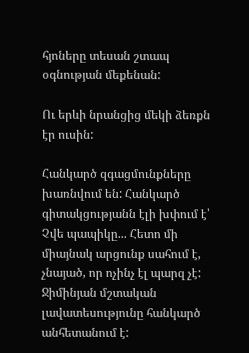հյոները տեսան շտապ օգնության մեքենան:

Ու երևի նրանցից մեկի ձեռքն էր ուսին:

Հանկարծ զգացմունքները խառնվում են: Հանկարծ գիտակցությանն էլի խփում է՝ Չվե պապիկը... Հետո մի միայնակ արցունք սահում է, չնայած, որ ոչինչ էլ պարզ չէ: Ջիմինյան մշտական լավատեսությունը հանկարծ անհետանում է: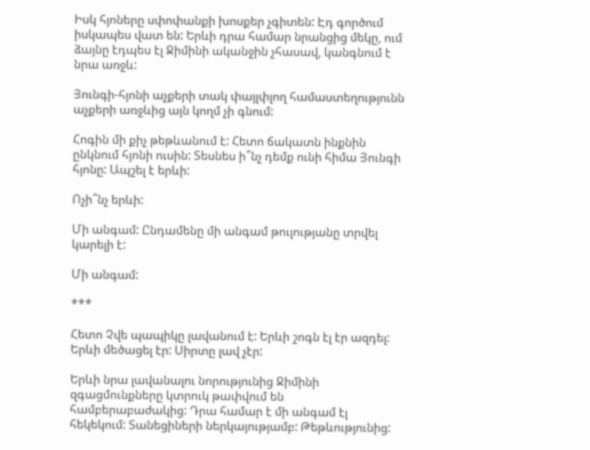Իսկ հյոները սփոփանքի խոսքեր չգիտեն: Էդ գործում իսկապես վատ են: Երևի դրա համար նրանցից մեկը, ում ձայնը էդպես էլ Ջիմինի ականջին չհասավ, կանգնում է նրա առջև:

Յունգի-հյոնի աչքերի տակ փայլփլող համաստեղությունն աչքերի առջևից այն կողմ չի գնում:

Հոգին մի քիչ թեթևանում է: Հետո ճակատն ինքնին ընկնում հյոնի ուսին: Տեսնես ի՞նչ դեմք ունի հիմա Յունգի հյոնը: Ապշել է երևի:

Ոչի՞նչ երևի:

Մի անգամ: Ընդամենը մի անգամ թուլությանը տրվել կարելի է:

Մի անգամ:

***

Հետո Չվե պապիկը լավանում է: Երևի շոգն էլ էր ազդել: Երևի մեծացել էր: Սիրտը լավ չէր:

Երևի նրա լավանալու նորությունից Ջիմինի զգացմունքները կտրուկ թափվում են համբերաբաժակից: Դրա համար է մի անգամ էլ հեկեկում: Տանեցիների ներկայությամբ: Թեթևությունից: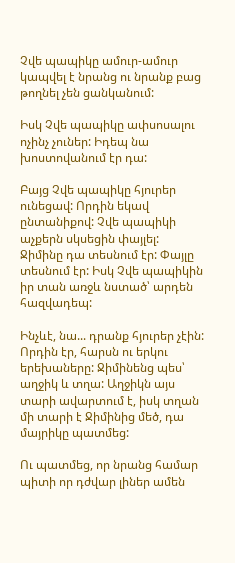Չվե պապիկը ամուր-ամուր կապվել է նրանց ու նրանք բաց թողնել չեն ցանկանում:

Իսկ Չվե պապիկը ափսոսալու ոչինչ չուներ: Իդեպ նա խոստովանում էր դա:

Բայց Չվե պապիկը հյուրեր ունեցավ: Որդին եկավ ընտանիքով: Չվե պապիկի աչքերն սկսեցին փայլել: Ջիմինը դա տեսնում էր: Փայլը տեսնում էր: Իսկ Չվե պապիկին իր տան առջև նստած՝ արդեն հազվադեպ:

Ինչևէ, նա... դրանք հյուրեր չէին: Որդին էր, հարսն ու երկու երեխաները: Ջիմինենց պես՝ աղջիկ և տղա: Աղջիկն այս տարի ավարտում է, իսկ տղան մի տարի է Ջիմինից մեծ, դա մայրիկը պատմեց:

Ու պատմեց, որ նրանց համար պիտի որ դժվար լիներ ամեն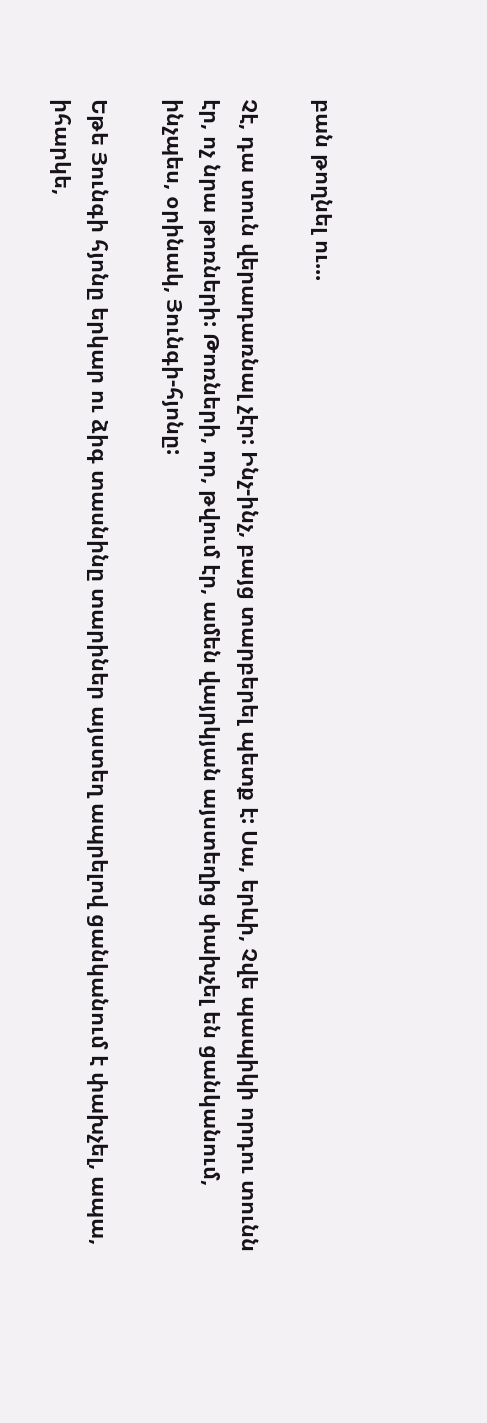բան թողնել ու...

Չէ, դա տուն վերադառնալ չէր: Ինչ-ինչ, բայց տարբերել պետք է: Սա, երևի, Չվե պապիկի որդու տունն էր, ոչ նրա թոռների: Թոռների, որ, թվում էր, ամեն վայրկյան այստեղից փախչել են ցանկանում, ինչպես, օրինակ, Յունգի-հյոնը:

Եթե Յունգի հյոնը երկար ու ձիգ տասնինը տարիներ այստեղ ապրելով ցանկանում է փախչել, ապա, իհարկե,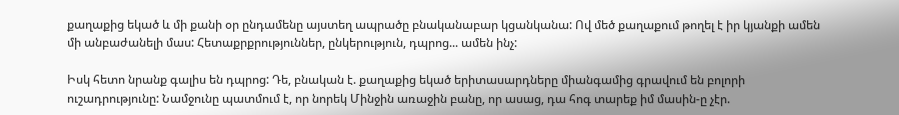քաղաքից եկած և մի քանի օր ընդամենը այստեղ ապրածը բնականաբար կցանկանա: Ով մեծ քաղաքում թողել է իր կյանքի ամեն մի անբաժանելի մաս: Հետաքրքրություններ, ընկերություն, դպրոց... ամեն ինչ:

Իսկ հետո նրանք գալիս են դպրոց: Դե, բնական է. քաղաքից եկած երիտասարդները միանգամից գրավում են բոլորի ուշադրությունը: Նամջունը պատմում է, որ նորեկ Մինջին առաջին բանը, որ ասաց, դա հոգ տարեք իմ մասին-ը չէր.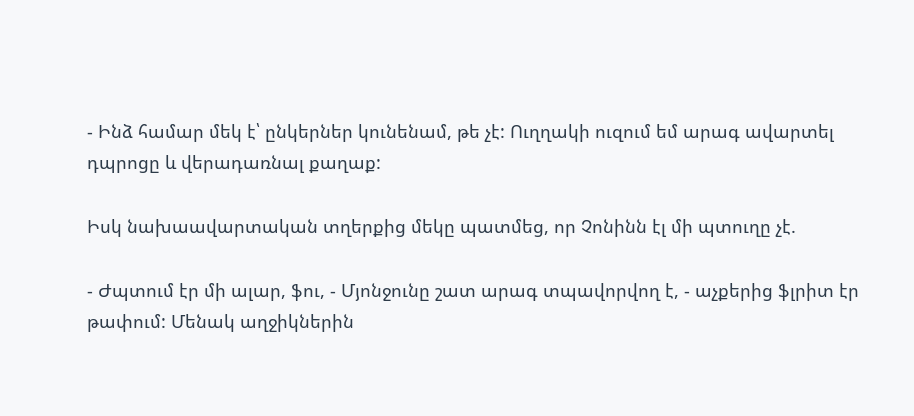- Ինձ համար մեկ է՝ ընկերներ կունենամ, թե չէ: Ուղղակի ուզում եմ արագ ավարտել դպրոցը և վերադառնալ քաղաք:

Իսկ նախաավարտական տղերքից մեկը պատմեց, որ Չոնինն էլ մի պտուղը չէ.

- Ժպտում էր մի ալար, ֆու, - Մյոնջունը շատ արագ տպավորվող է, - աչքերից ֆլրիտ էր թափում: Մենակ աղջիկներին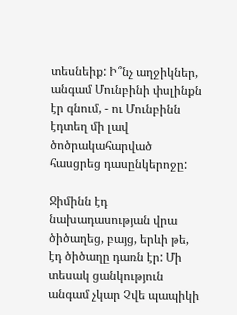տեսնեիք: Ի՞նչ աղջիկներ, անգամ Մունբինի փսլինքն էր գնում, - ու Մունբինն էդտեղ մի լավ ծոծրակահարված հասցրեց դասընկերոջը:

Ջիմինն էդ նախադասության վրա ծիծաղեց, բայց, երևի թե, էդ ծիծաղը դառն էր: Մի տեսակ ցանկություն անգամ չկար Չվե պապիկի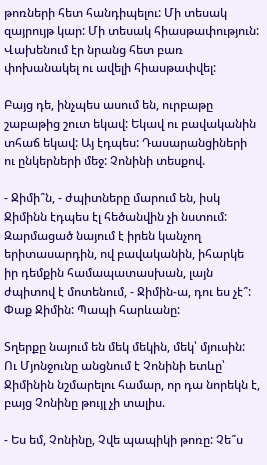թոռների հետ հանդիպելու: Մի տեսակ զայրույթ կար: Մի տեսակ հիասթափություն: Վախենում էր նրանց հետ բառ փոխանակել ու ավելի հիասթափվել:

Բայց դե, ինչպես ասում են, ուրբաթը շաբաթից շուտ եկավ: Եկավ ու բավականին տհաճ եկավ: Այ էդպես: Դասարանցիների ու ընկերների մեջ: Չոնինի տեսքով.

- Ջիմի՞ն, - ժպիտները մարում են, իսկ Ջիմինն էդպես էլ հեծանվին չի նստում: Զարմացած նայում է իրեն կանչող երիտասարդին, ով բավականին, իհարկե իր դեմքին համապատասխան, լայն ժպիտով է մոտենում, - Ջիմին-ա, դու ես չէ՞: Փաք Ջիմին: Պապի հարևանը:

Տղերքը նայում են մեկ մեկին, մեկ՝ մյուսին: Ու Մյոնջունը անցնում է Չոնինի ետևը՝ Ջիմինին նշմարելու համար, որ դա նորեկն է, բայց Չոնինը թույլ չի տալիս.

- Ես եմ, Չոնինը, Չվե պապիկի թոռը: Չե՞ս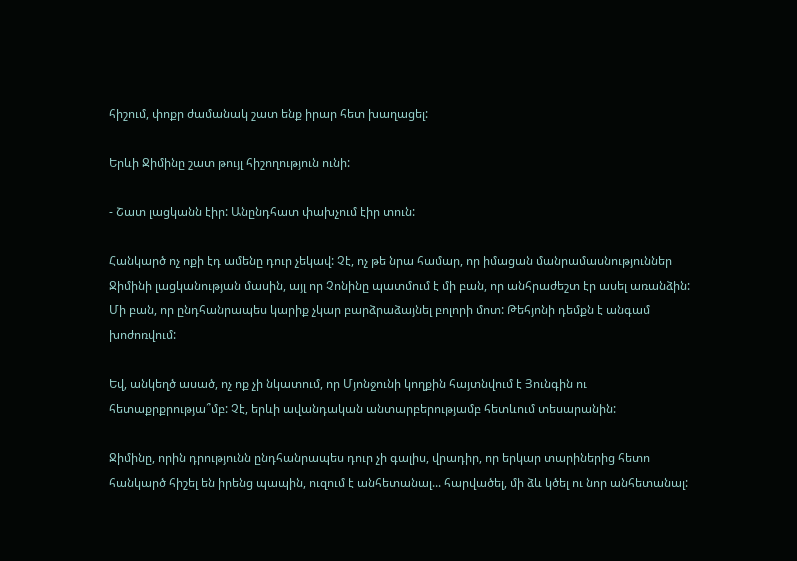հիշում, փոքր ժամանակ շատ ենք իրար հետ խաղացել:

Երևի Ջիմինը շատ թույլ հիշողություն ունի:

- Շատ լացկանն էիր: Անընդհատ փախչում էիր տուն:

Հանկարծ ոչ ոքի էդ ամենը դուր չեկավ: Չէ, ոչ թե նրա համար, որ իմացան մանրամասնություններ Ջիմինի լացկանության մասին, այլ որ Չոնինը պատմում է մի բան, որ անհրաժեշտ էր ասել առանձին: Մի բան, որ ընդհանրապես կարիք չկար բարձրաձայնել բոլորի մոտ: Թեհյոնի դեմքն է անգամ խոժոռվում:

Եվ, անկեղծ ասած, ոչ ոք չի նկատում, որ Մյոնջունի կողքին հայտնվում է Յունգին ու հետաքրքրությա՞մբ: Չէ, երևի ավանդական անտարբերությամբ հետևում տեսարանին:

Ջիմինը, որին դրությունն ընդհանրապես դուր չի գալիս, վրադիր, որ երկար տարիներից հետո հանկարծ հիշել են իրենց պապին, ուզում է անհետանալ... հարվածել, մի ձև կծել ու նոր անհետանալ: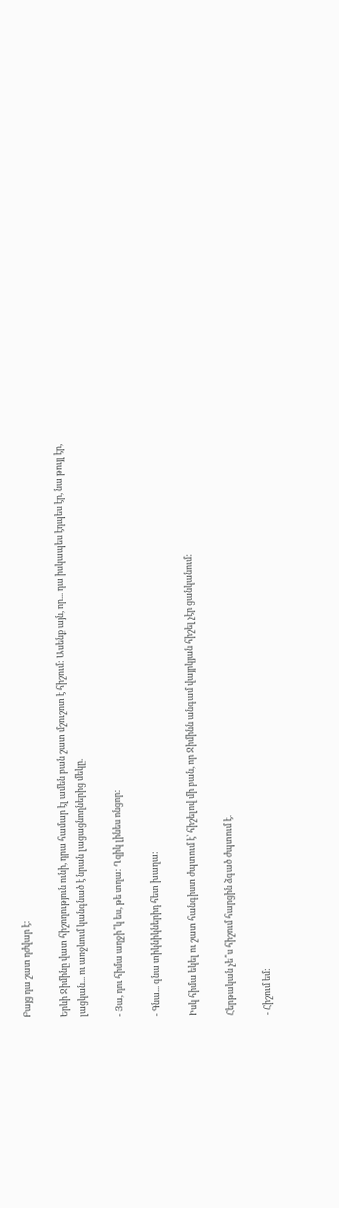Բայց դա շատ դժվար է:

Երևի Ջիմինը վատ հիշողություն ունի, դրա համար էլ ամեն բան շատ մշուշոտ է հիշում: Ասենք այն, որ... դա իսկապես էդպես էր, նա թույլ էր, լացկան... ու առջևում կանգնած է նրան լացացնողներից մեկը.

- Յա, դու հիմա աղջի՞կ ես, թե տղա: Ղզիկ լինես ոնցոր:

- Գնա... գնա տիկնիկներիդ հետ խաղա:

Իսկ հիմա եկել ու շատ հանգիստ ժպտում է՝ հիշելով մի բան, որ Ջիմինն անգամ վայրկյան հիշել չէր ցանկանում:

Հերթական չե՞ս հիշում հարցին ձգած ժպտում է.

- Հիշում եմ: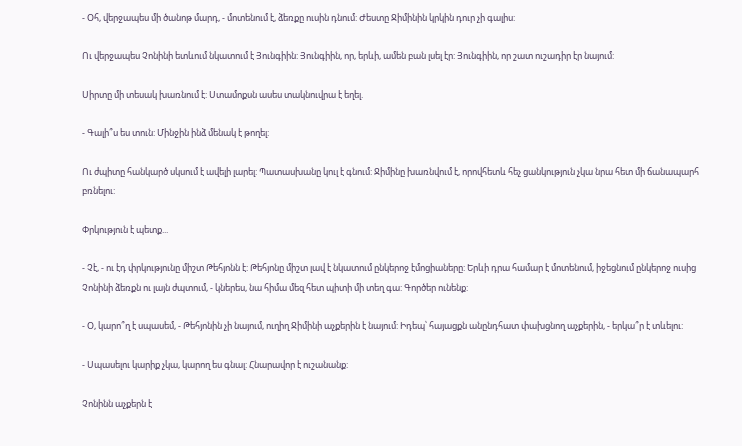- Օհ, վերջապես մի ծանոթ մարդ, - մոտենում է, ձեռքը ուսին դնում: Ժեստը Ջիմինին կրկին դուր չի գալիս:

Ու վերջապես Չոնինի ետևում նկատում է Յունգիին: Յունգիին, որ, երևի, ամեն բան լսել էր: Յունգիին, որ շատ ուշադիր էր նայում:

Սիրտը մի տեսակ խառնում է: Ստամոքսն ասես տակնուվրա է եղել.

- Գալի՞ս ես տուն: Մինջին ինձ մենակ է թողել:

Ու ժպիտը հանկարծ սկսում է ավելի լարել: Պատասխանը կուլ է գնում: Ջիմինը խառնվում է, որովհետև հեչ ցանկություն չկա նրա հետ մի ճանապարհ բռնելու:

Փրկություն է պետք...

- Չէ, - ու էդ փրկությունը միշտ Թեհյոնն է: Թեհյոնը միշտ լավ է նկատում ընկերոջ էմոցիաները: Երևի դրա համար է մոտենում, իջեցնում ընկերոջ ուսից Չոնինի ձեռքն ու լայն ժպտում, - կներես, նա հիմա մեզ հետ պիտի մի տեղ գա: Գործեր ունենք:

- Օ, կարո՞ղ է սպասեմ, - Թեհյոնին չի նայում, ուղիղ Ջիմինի աչքերին է նայում: Իդեպ՝ հայացքն անընդհատ փախցնող աչքերին, - երկա՞ր է տևելու:

- Սպասելու կարիք չկա, կարող ես գնալ: Հնարավոր է ուշանանք:

Չոնինն աչքերն է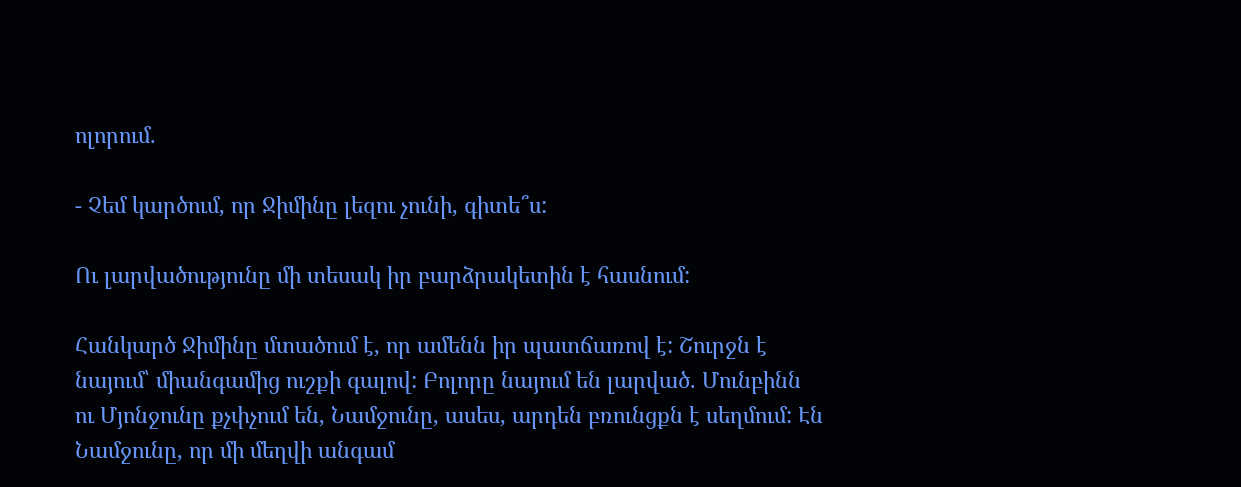ոլորում.

- Չեմ կարծում, որ Ջիմինը լեզու չունի, գիտե՞ս:

Ու լարվածությունը մի տեսակ իր բարձրակետին է հասնում:

Հանկարծ Ջիմինը մտածում է, որ ամենն իր պատճառով է: Շուրջն է նայում՝ միանգամից ուշքի գալով: Բոլորը նայում են լարված. Մունբինն ու Մյոնջունը քչփչում են, Նամջունը, ասես, արդեն բռունցքն է սեղմում: Էն Նամջունը, որ մի մեղվի անգամ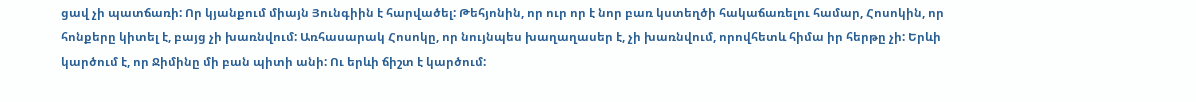ցավ չի պատճառի: Որ կյանքում միայն Յունգիին է հարվածել: Թեհյոնին, որ ուր որ է նոր բառ կստեղծի հակաճառելու համար, Հոսոկին, որ հոնքերը կիտել է, բայց չի խառնվում: Առհասարակ Հոսոկը, որ նույնպես խաղաղասեր է, չի խառնվում, որովհետև հիմա իր հերթը չի: Երևի կարծում է, որ Ջիմինը մի բան պիտի անի: Ու երևի ճիշտ է կարծում: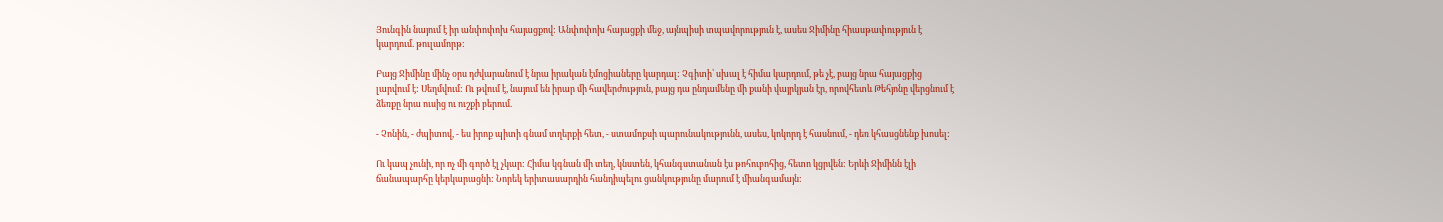Յունգին նայում է իր անփոփոխ հայացքով: Անփոփոխ հայացքի մեջ, այնպիսի տպավորություն է, ասես Ջիմինը հիասթափություն է կարդում. թուլամորթ:

Բայց Ջիմինը մինչ օրս դժվարանում է նրա իրական էմոցիաները կարդալ: Չգիտի՝ սխալ է հիմա կարդում, թե չէ, բայց նրա հայացքից լարվում է: Սեղմվում: Ու թվում է, նայում են իրար մի հավերժություն, բայց դա ընդամենը մի քանի վայրկյան էր, որովհետև Թեհյոնը վերցնում է ձեռքը նրա ուսից ու ուշքի բերում.

- Չոնին, - ժպիտով, - ես իրոք պիտի գնամ տղերքի հետ, - ստամոքսի պարունակությունն, ասես, կոկորդ է հասնում, - դեռ կհասցնենք խոսել:

Ու կապ չունի, որ ոչ մի գործ էլ չկար: Հիմա կգնան մի տեղ, կնստեն, կհանգստանան էս թոհուբոհից, հետո կցրվեն: Երևի Ջիմինն էլի ճանապարհը կերկարացնի: Նորեկ երիտասարդին հանդիպելու ցանկությունը մարում է միանգամայն: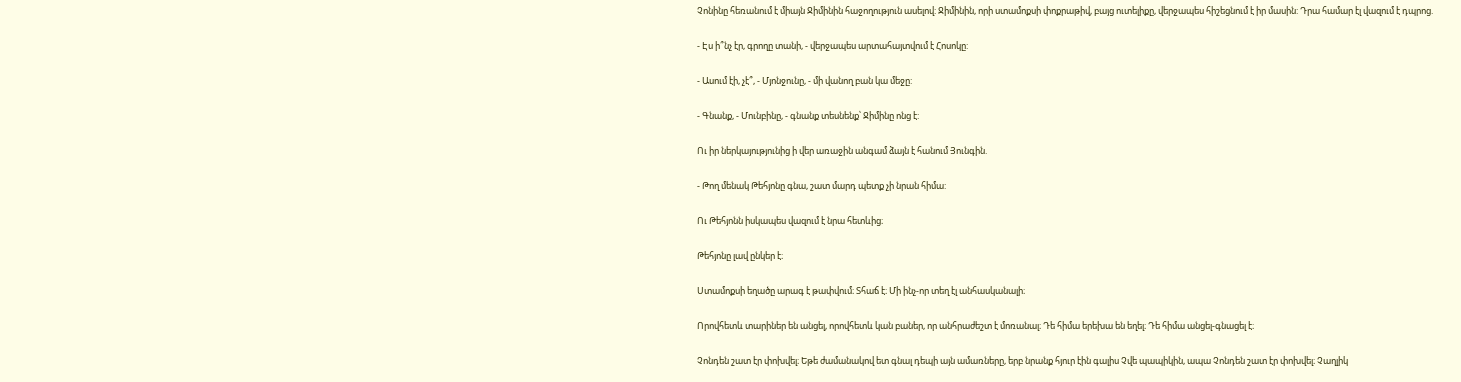Չոնինը հեռանում է միայն Ջիմինին հաջողություն ասելով: Ջիմինին, որի ստամոքսի փոքրաթիվ, բայց ուտելիքը, վերջապես հիշեցնում է իր մասին: Դրա համար էլ վազում է դպրոց.

- Էս ի՞նչ էր, գրողը տանի, - վերջապես արտահայտվում է Հոսոկը:

- Ասում էի, չէ՞, - Մյոնջունը, - մի վանող բան կա մեջը:

- Գնանք, - Մունբինը, - գնանք տեսնենք՝ Ջիմինը ոնց է:

Ու իր ներկայությունից ի վեր առաջին անգամ ձայն է հանում Յունգին.

- Թող մենակ Թեհյոնը գնա, շատ մարդ պետք չի նրան հիմա:

Ու Թեհյոնն իսկապես վազում է նրա հետևից։

Թեհյոնը լավ ընկեր է։

Ստամոքսի եղածը արագ է թափվում։ Տհաճ է։ Մի ինչ-որ տեղ էլ անհասկանալի։

Որովհետև տարիներ են անցել, որովհետև կան բաներ, որ անհրաժեշտ է մոռանալ։ Դե հիմա երեխա են եղել։ Դե հիմա անցել-գնացել է։

Չոնդեն շատ էր փոխվել։ Եթե ժամանակով ետ գնալ դեպի այն ամառները, երբ նրանք հյուր էին գալիս Չվե պապիկին, ապա Չոնդեն շատ էր փոխվել։ Չաղլիկ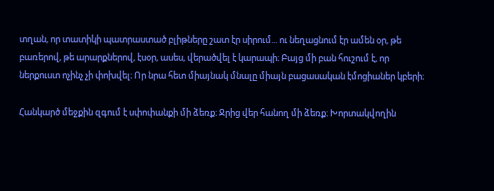տղան, որ տատիկի պատրաստած բլիթները շատ էր սիրում... ու նեղացնում էր ամեն օր, թե բառերով, թե արարքներով, էսօր, ասես, վերածվել է կարապի։ Բայց մի բան հուշում է, որ ներքուստ ոչինչ չի փոխվել։ Որ նրա հետ միայնակ մնալը միայն բացասական էմոցիաներ կբերի։

Հանկարծ մեջքին զգում է սփոփանքի մի ձեռք։ Ջրից վեր հանող մի ձեռք։ Խորտակվողին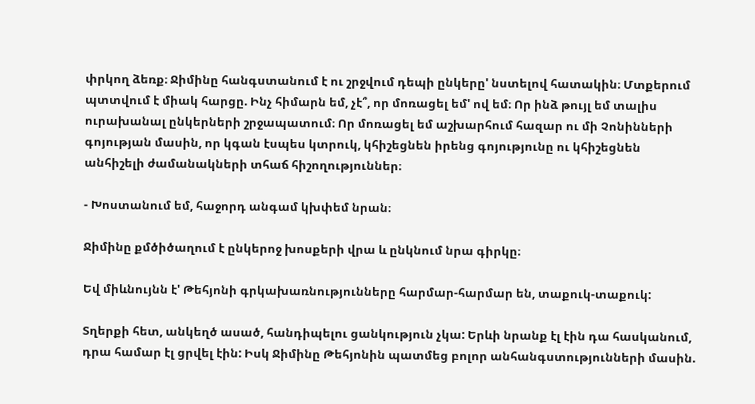փրկող ձեռք։ Ջիմինը հանգստանում է ու շրջվում դեպի ընկերը' նստելով հատակին։ Մտքերում պտտվում է միակ հարցը. Ինչ հիմարն եմ, չէ՞, որ մոռացել եմ' ով եմ։ Որ ինձ թույլ եմ տալիս ուրախանալ ընկերների շրջապատում։ Որ մոռացել եմ աշխարհում հազար ու մի Չոնինների գոյության մասին, որ կգան էսպես կտրուկ, կհիշեցնեն իրենց գոյությունը ու կհիշեցնեն անհիշելի ժամանակների տհաճ հիշողություններ։

- Խոստանում եմ, հաջորդ անգամ կխփեմ նրան։

Ջիմինը քմծիծաղում է ընկերոջ խոսքերի վրա և ընկնում նրա գիրկը։

Եվ միևնույնն է' Թեհյոնի գրկախառնությունները հարմար-հարմար են, տաքուկ-տաքուկ:

Տղերքի հետ, անկեղծ ասած, հանդիպելու ցանկություն չկա: Երևի նրանք էլ էին դա հասկանում, դրա համար էլ ցրվել էին: Իսկ Ջիմինը Թեհյոնին պատմեց բոլոր անհանգստությունների մասին.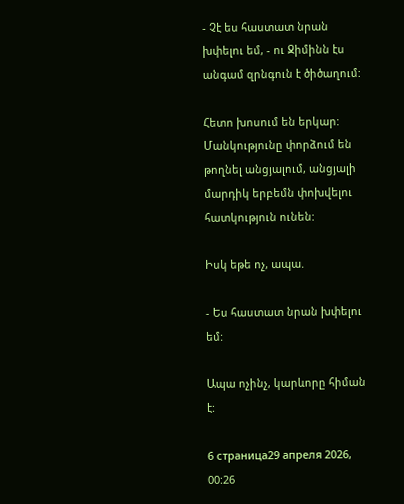- Չէ ես հաստատ նրան խփելու եմ, - ու Ջիմինն էս անգամ զրնգուն է ծիծաղում:

Հետո խոսում են երկար: Մանկությունը փորձում են թողնել անցյալում, անցյալի մարդիկ երբեմն փոխվելու հատկություն ունեն:

Իսկ եթե ոչ, ապա.

- Ես հաստատ նրան խփելու եմ:

Ապա ոչինչ, կարևորը հիման է:

6 страница29 апреля 2026, 00:26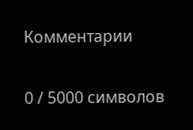Комментарии

0 / 5000 символов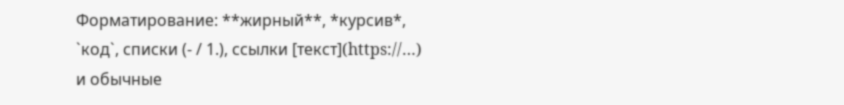Форматирование: **жирный**, *курсив*, `код`, списки (- / 1.), ссылки [текст](https://…) и обычные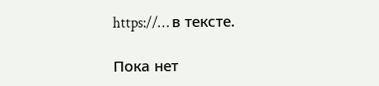https://… в тексте.

Пока нет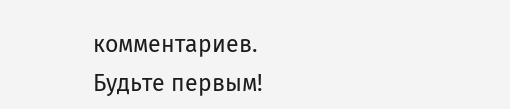комментариев. Будьте первым!